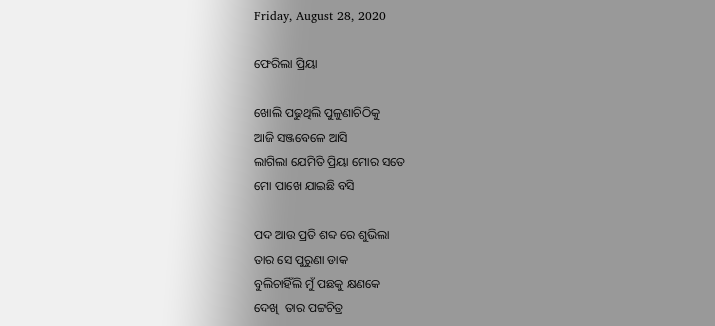Friday, August 28, 2020

ଫେରିଲା ପ୍ରିୟା

ଖୋଲି ପଢୁଥିଲି ପୁଳୁଣାଚିଠିକୁ
ଆଜି ସଞ୍ଜବେଳେ ଆସି
ଲାଗିଲା ଯେମିତି ପ୍ରିୟା ମୋର ସତେ
ମୋ ପାଖେ ଯାଇଛି ବସି

ପଦ ଆଉ ପ୍ରତି ଶବ୍ଦ ରେ ଶୁଭିଲା
ତାର ସେ ପୁରୁଣା ଡାକ
ବୁଲିଚାହିଁଲି ମୁଁ ପଛକୁ କ୍ଷଣକେ
ଦେଖି  ତାର ପଟ୍ଟଚିତ୍ର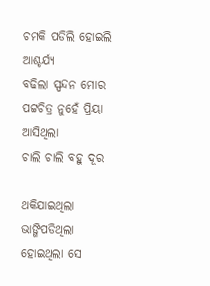ଚମକି ପଡିଲି ହୋଇଲି ଆଶ୍ଚର୍ଯ୍ୟ
ବଢିଲା ସ୍ପନ୍ଦନ ମୋର
ପଟ୍ଟଚିତ୍ର ନୁହେଁ ପ୍ରିୟା ଆସିଥିଲା
ଚାଲି ଚାଲି ବହୁ ଦୂର

ଥକିଯାଇଥିଲା  ଭାଙ୍ଗିପଡିଥିଲା
ହୋଇଥିଲା ସେ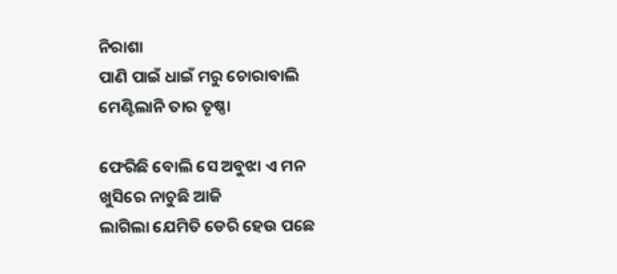ନିରାଶା
ପାଣି ପାଇଁ ଧାଇଁ ମରୁ ଚୋରାବାଲି
ମେଣ୍ଟିଲାନି ତାର ତୃଷ୍ଣା

ଫେରିଛି ବୋଲି ସେ ଅବୁଝା ଏ ମନ
ଖୁସିରେ ନାଚୁଛି ଆଜି
ଲାଗିଲା ଯେମିତି ଡେରି ହେଉ ପଛେ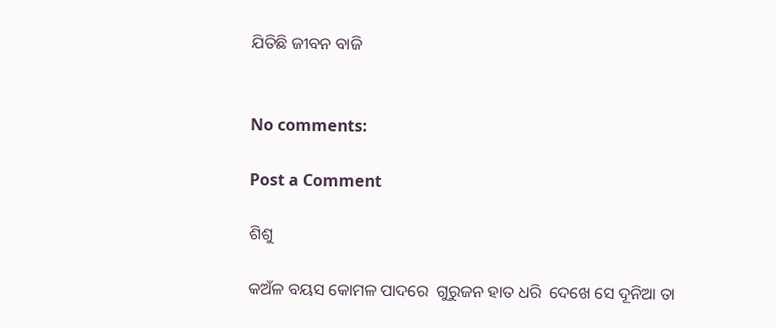ଯିତିଛି ଜୀବନ ବାଜି


No comments:

Post a Comment

ଶିଶୁ

କଅଁଳ ବୟସ କୋମଳ ପାଦରେ  ଗୁରୁଜନ ହାତ ଧରି  ଦେଖେ ସେ ଦୂନିଆ ତା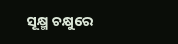ସୂକ୍ଷ୍ମ ଚକ୍ଷୁରେ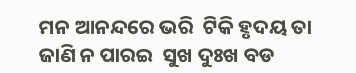ମନ ଆନନ୍ଦରେ ଭରି  ଟିକି ହୃଦୟ ତା ଜାଣି ନ ପାରଇ  ସୁଖ ଦୁଃଖ ବଡ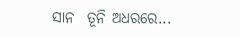ସାନ  ତୂନି ଅଧରରେ...